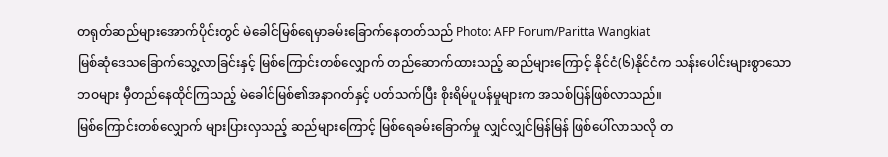တရုတ်ဆည်များအောက်ပိုင်းတွင် မဲခေါင်မြစ်ရေမှာခမ်းခြောက်နေတတ်သည် Photo: AFP Forum/Paritta Wangkiat
မြစ်ဆုံဒေသခြောက်သွေ့လာခြင်းနှင့် မြစ်ကြောင်းတစ်လျှောက် တည်ဆောက်ထားသည့် ဆည်များကြောင့် နိုင်ငံ(၆)နိုင်ငံက သန်းပေါင်းများစွာသော
ဘဝများ မှီတည်နေထိုင်ကြသည့် မဲခေါင်မြစ်၏အနာဂတ်နှင့် ပတ်သက်ပြီး စိုးရိမ်ပူပန်မှုများက အသစ်ပြန်ဖြစ်လာသည်။
မြစ်ကြောင်းတစ်လျှောက် များပြားလှသည့် ဆည်များကြောင့် မြစ်ရေခမ်းခြောက်မှု လျှင်လျှင်မြန်မြန် ဖြစ်ပေါ်လာသလို တ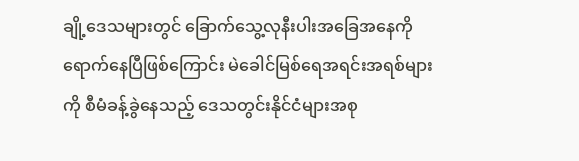ချို့ဒေသများတွင် ခြောက်သွေ့လုနီးပါးအခြေအနေကို ရောက်နေပြီဖြစ်ကြောင်း မဲခေါင်မြစ်ရေအရင်းအရစ်များကို စီမံခန့်ခွဲနေသည့် ဒေသတွင်းနိုင်ငံများအစု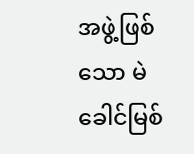အဖွဲ့ဖြစ်သော မဲခေါင်မြစ်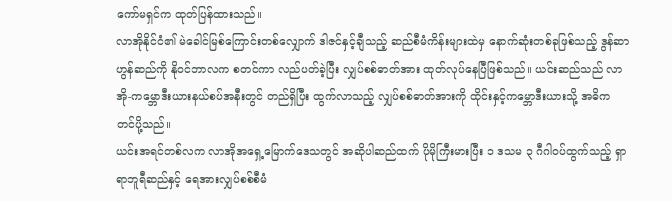ကော်မရှင်က ထုတ်ပြန်ထားသည်။
လာအိုနိုင်ငံ၏ မဲခေါင်မြစ်ကြောင်းတစ်လျှောက် ဒါဇင်နှင့်ချီသည့် ဆည်စီမံကိန်းများထဲမှ နောက်ဆုံးတစ်ခုဖြစ်သည့် ဒွန်ဆာဟွန်ဆည်ကို နိုဝင်ဘာလက စတင်ကာ လည်ပတ်ခဲ့ပြီး လျှပ်စစ်ဓာတ်အား ထုတ်လုပ်နေပြီဖြစ်သည်။ ယင်းဆည်သည် လာအို-ကမ္ဘောဒီးယားနယ်စပ်အနီးတွင် တည်ရှိပြီး ထွက်လာသည့် လျှပ်စစ်ဓာတ်အားကို ထိုင်းနှင့်ကမ္ဘောဒီးယားသို့ အဓိက တင်ပို့သည်။
ယင်းအရင်တစ်လက လာအိုအရှေ့မြောက်ဒေသတွင် အဆိုပါဆည်ထက် ပိုမိုကြီးမားပြီး ၁ ဒသမ ၃ ဂီဂါဝပ်ထွက်သည့် ရှာရာဘူရီဆည်နှင့် ရေအားလျှပ်စစ်စီမံ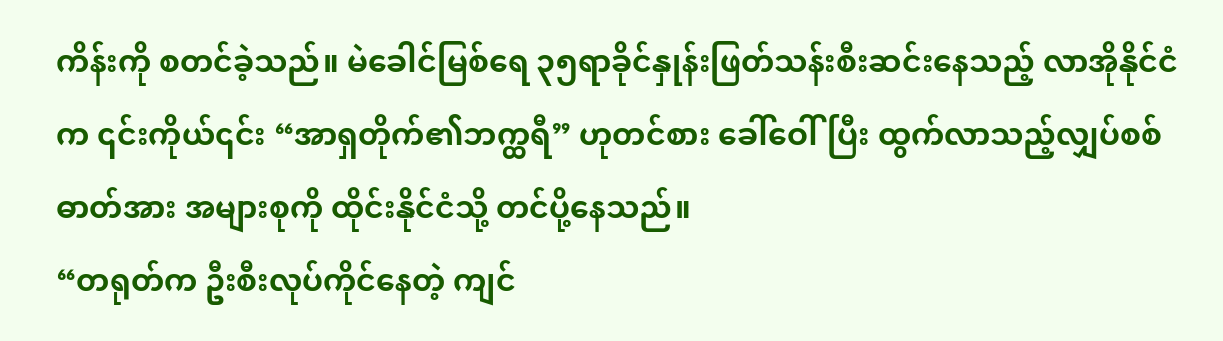ကိန်းကို စတင်ခဲ့သည်။ မဲခေါင်မြစ်ရေ ၃၅ရာခိုင်နှုန်းဖြတ်သန်းစီးဆင်းနေသည့် လာအိုနိုင်ငံက ၎င်းကိုယ်၎င်း “အာရှတိုက်၏ဘက္ထရီ” ဟုတင်စား ခေါ်ဝေါ်ပြီး ထွက်လာသည့်လျှပ်စစ်ဓာတ်အား အများစုကို ထိုင်းနိုင်ငံသို့ တင်ပို့နေသည်။
“တရုတ်က ဦးစီးလုပ်ကိုင်နေတဲ့ ကျင်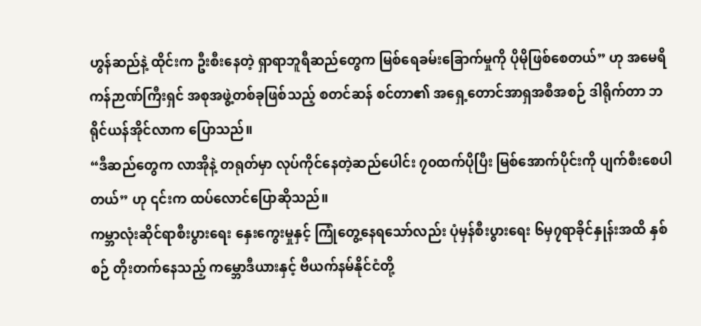ဟွန်ဆည်နဲ့ ထိုင်းက ဦးစီးနေတဲ့ ရှာရာဘူရီဆည်တွေက မြစ်ရေခမ်းခြောက်မှုကို ပိုမိုဖြစ်စေတယ်” ဟု အမေရိကန်ဉာဏ်ကြီးရှင် အစုအဖွဲ့တစ်ခုဖြစ်သည့် စတင်ဆန် စင်တာ၏ အရှေ့တောင်အာရှအစီအစဉ် ဒါရိုက်တာ ဘရိုင်ယန်အိုင်လာက ပြောသည်။
“ဒီဆည်တွေက လာအိုနဲ့ တရုတ်မှာ လုပ်ကိုင်နေတဲ့ဆည်ပေါင်း ၇၀ထက်ပိုပြီး မြစ်အောက်ပိုင်းကို ပျက်စီးစေပါတယ်” ဟု ၎င်းက ထပ်လောင်ပြောဆိုသည်။
ကမ္ဘာလုံးဆိုင်ရာစီးပွားရေး နှေးကွေးမှုနှင့် ကြုံတွေ့နေရသော်လည်း ပုံမှန်စီးပွားရေး ၆မှ၇ရာခိုင်နှုန်းအထိ နှစ်စဉ် တိုးတက်နေသည့် ကမ္ဘောဒီယားနှင့် ဗီယက်နမ်နိုင်ငံတို့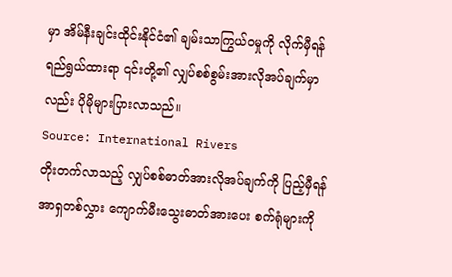မှာ အိမ်နီးချင်းထိုင်းနိုင်ငံ၏ ချမ်းသာကြွယ်ဝမှုကို လိုက်မှီရန် ရည်ရွယ်ထားရာ ၎င်းတို့၏ လျှပ်စစ်စွမ်းအားလိုအပ်ချက်မှာလည်း ပိုမိုများပြားလာသည်။
Source: International Rivers
တိုးတက်လာသည့် လျှပ်စစ်ဓာတ်အားလိုအပ်ချက်ကို ပြည့်မှီရန် အာရှတစ်လွှား ကျောက်မီးသွေးဓာတ်အားပေး စက်ရုံများကို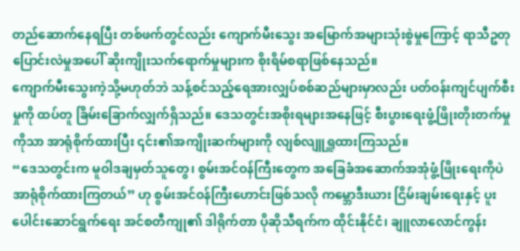တည်ဆောက်နေရပြီး တစ်ဖက်တွင်လည်း ကျောက်မီးသွေး အမြောက်အများသုံးစွဲမှုကြောင့် ရာသီဥတုပြောင်းလဲမှုအပေါ် ဆိုးကျိုးသက်ရောက်မှုများက စိုးရိမ်စရာဖြစ်နေသည်။
ကျောက်မီးသွေးကဲ့သို့မဟုတ်ဘဲ သန့်စင်သည့်ရေအားလျှပ်စစ်ဆည်များမှာလည်း ပတ်ဝန်းကျင်ပျက်စီးမှုကို ထပ်တူ ခြိမ်းခြောက်လျှက်ရှိသည်။ ဒေသတွင်းအစိုးရများအနေဖြင့် စီးပွားရေးဖွံ့ဖြိုးတိုးတက်မှုကိုသာ အာရုံစိုက်ထားပြီး ၎င်း၏အကျိုးဆက်များကို လျစ်လျူရှူထားကြသည်။
“ဒေသတွင်းက မူဝါဒချမှတ်သူတွေ၊ စွမ်းအင်ဝန်ကြီးတွေက အခြေခံအဆောက်အအုံဖွံ့ဖြိုးရေးကိုပဲ အာရုံစိုက်ထားကြတယ်” ဟု စွမ်းအင်ဝန်ကြီးဟောင်းဖြစ်သလို ကမ္ဘောဒီးယား ငြိမ်းချမ်းရေးနှင့် ပူးပေါင်းဆောင်ရွက်ရေး အင်စတီကျု၏ ဒါရိုက်တာ ပိုဆိုသီရက်က ထိုင်းနိုင်ငံ၊ ချူလာလောင်ကွန်း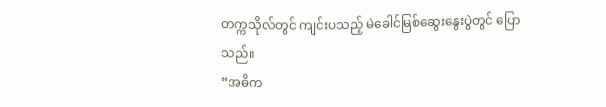တက္ကသိုလ်တွင် ကျင်းပသည့် မဲခေါင်မြစ်ဆွေးနွေးပွဲတွင် ပြောသည်။
“အဓိက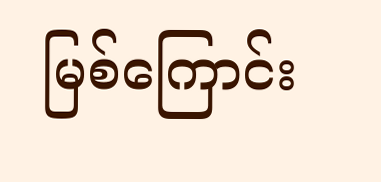မြစ်ကြောင်း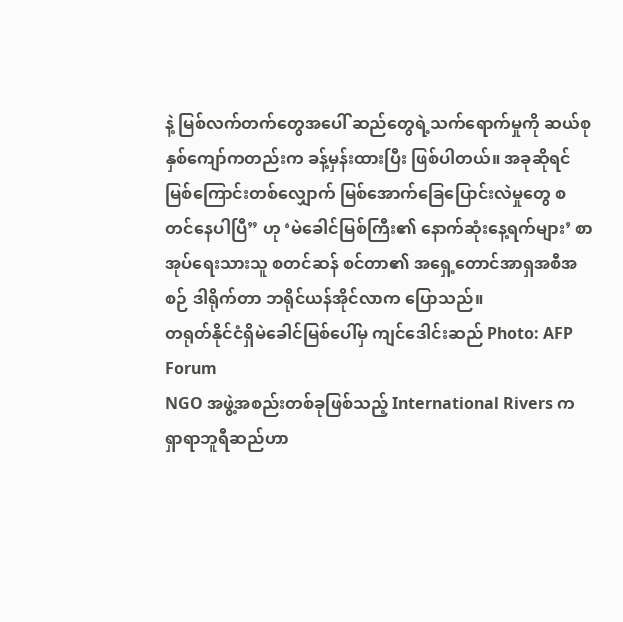နဲ့ မြစ်လက်တက်တွေအပေါ် ဆည်တွေရဲ့သက်ရောက်မှုကို ဆယ်စုနှစ်ကျော်ကတည်းက ခန့်မှန်းထားပြီး ဖြစ်ပါတယ်။ အခုဆိုရင် မြစ်ကြောင်းတစ်လျှောက် မြစ်အောက်ခြေပြောင်းလဲမှုတွေ စတင်နေပါပြီ” ဟု ‘မဲခေါင်မြစ်ကြီး၏ နောက်ဆုံးနေ့ရက်များ’ စာအုပ်ရေးသားသူ စတင်ဆန် စင်တာ၏ အရှေ့တောင်အာရှအစီအစဉ် ဒါရိုက်တာ ဘရိုင်ယန်အိုင်လာက ပြောသည်။
တရုတ်နိုင်ငံရှိမဲခေါင်မြစ်ပေါ်မှ ကျင်ဒေါင်းဆည် Photo: AFP Forum
NGO အဖွဲ့အစည်းတစ်ခုဖြစ်သည့် International Rivers က ရှာရာဘူရီဆည်ဟာ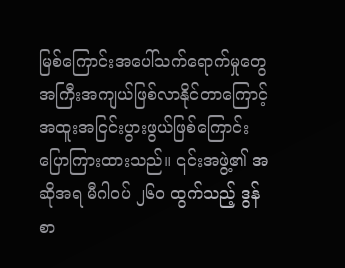မြစ်ကြောင်းအပေါ်သက်ရောက်မှုတွေ အကြီးအကျယ်ဖြစ်လာနိုင်တာကြောင့် အထူးအငြင်းပွားဖွယ်ဖြစ်ကြောင်း ပြောကြားထားသည်။ ၎င်းအဖွဲ့၏ အဆိုအရ မီဂါဝပ် ၂၆၀ ထွက်သည့် ဒွန်စာ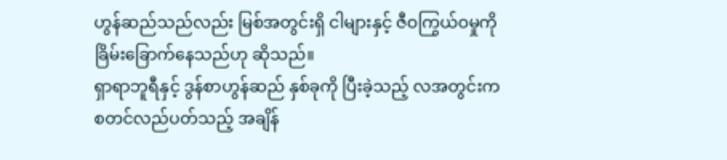ဟွန်ဆည်သည်လည်း မြစ်အတွင်းရှိ ငါများနှင့် ဇီဝကြွယ်ဝမှုကို ခြိမ်းခြောက်နေသည်ဟု ဆိုသည်။
ရှာရာဘူရီနှင့် ဒွန်စာဟွန်ဆည် နှစ်ခုကို ပြီးခဲ့သည့် လအတွင်းက စတင်လည်ပတ်သည့် အချိန်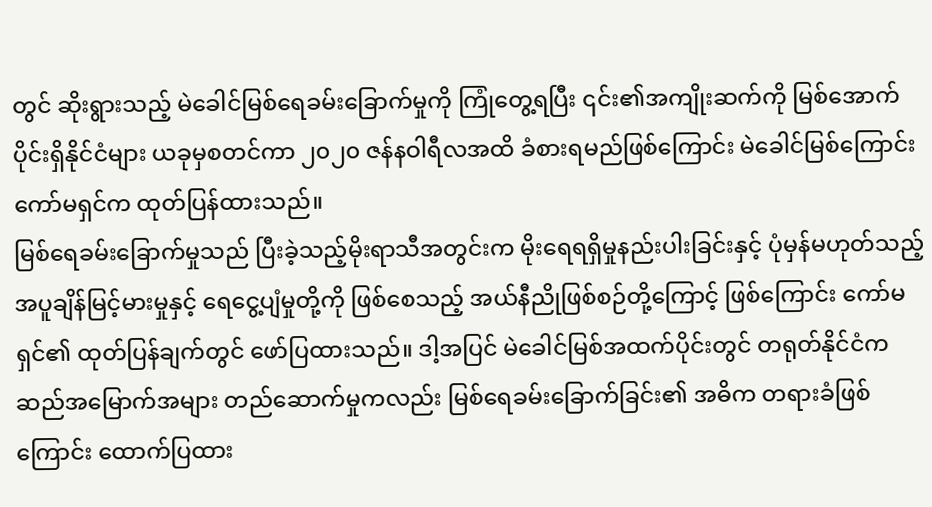တွင် ဆိုးရွားသည့် မဲခေါင်မြစ်ရေခမ်းခြောက်မှုကို ကြုံတွေ့ရပြီး ၎င်း၏အကျိုးဆက်ကို မြစ်အောက်ပိုင်းရှိနိုင်ငံများ ယခုမှစတင်ကာ ၂၀၂၀ ဇန်နဝါရီလအထိ ခံစားရမည်ဖြစ်ကြောင်း မဲခေါင်မြစ်ကြောင်းကော်မရှင်က ထုတ်ပြန်ထားသည်။
မြစ်ရေခမ်းခြောက်မှုသည် ပြီးခဲ့သည့်မိုးရာသီအတွင်းက မိုးရေရရှိမှုနည်းပါးခြင်းနှင့် ပုံမှန်မဟုတ်သည့် အပူချိန်မြင့်မားမှုနှင့် ရေငွေ့ပျံမှုတို့ကို ဖြစ်စေသည့် အယ်နီညိုဖြစ်စဉ်တို့ကြောင့် ဖြစ်ကြောင်း ကော်မရှင်၏ ထုတ်ပြန်ချက်တွင် ဖော်ပြထားသည်။ ဒါ့အပြင် မဲခေါင်မြစ်အထက်ပိုင်းတွင် တရုတ်နိုင်ငံက ဆည်အမြောက်အများ တည်ဆောက်မှုကလည်း မြစ်ရေခမ်းခြောက်ခြင်း၏ အဓိက တရားခံဖြစ်ကြောင်း ထောက်ပြထား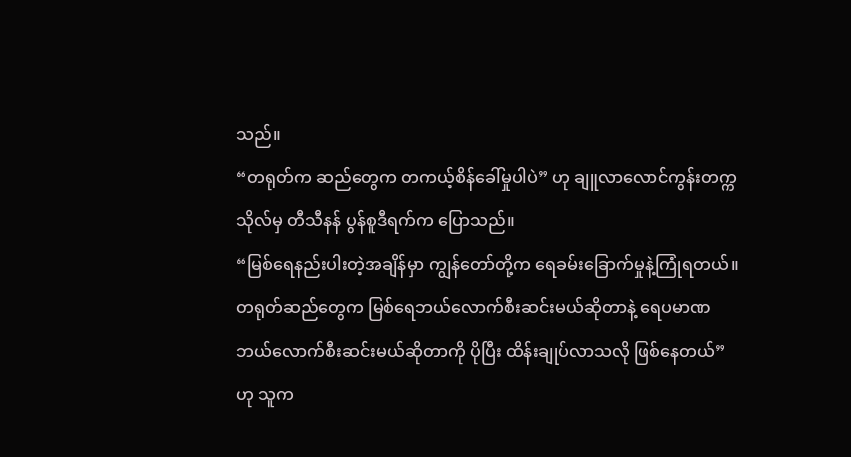သည်။
“တရုတ်က ဆည်တွေက တကယ့်စိန်ခေါ်မှုပါပဲ” ဟု ချူလာလောင်ကွန်းတက္ကသိုလ်မှ တီသီနန် ပွန်စူဒီရက်က ပြောသည်။
“မြစ်ရေနည်းပါးတဲ့အချိန်မှာ ကျွန်တော်တို့က ရေခမ်းခြောက်မှုနဲ့ကြုံရတယ်။ တရုတ်ဆည်တွေက မြစ်ရေဘယ်လောက်စီးဆင်းမယ်ဆိုတာနဲ့ ရေပမာဏဘယ်လောက်စီးဆင်းမယ်ဆိုတာကို ပိုပြီး ထိန်းချုပ်လာသလို ဖြစ်နေတယ်” ဟု သူက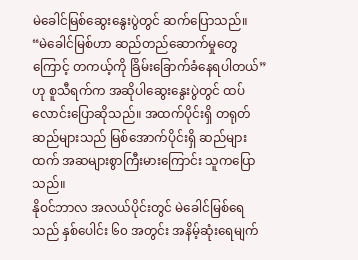မဲခေါင်မြစ်ဆွေးနွေးပွဲတွင် ဆက်ပြောသည်။
“မဲခေါင်မြစ်ဟာ ဆည်တည်ဆောက်မှုတွေကြောင့် တကယ့်ကို ခြိမ်းခြောက်ခံနေရပါတယ်” ဟု စူသီရက်က အဆိုပါဆွေးနွေးပွဲတွင် ထပ်လောင်းပြောဆိုသည်။ အထက်ပိုင်းရှိ တရုတ်ဆည်များသည် မြစ်အောက်ပိုင်းရှိ ဆည်များထက် အဆများစွာကြီးမားကြောင်း သူကပြောသည်။
နိုဝင်ဘာလ အလယ်ပိုင်းတွင် မဲခေါင်မြစ်ရေသည် နှစ်ပေါင်း ၆၀ အတွင်း အနိမ့်ဆုံးရေမျက်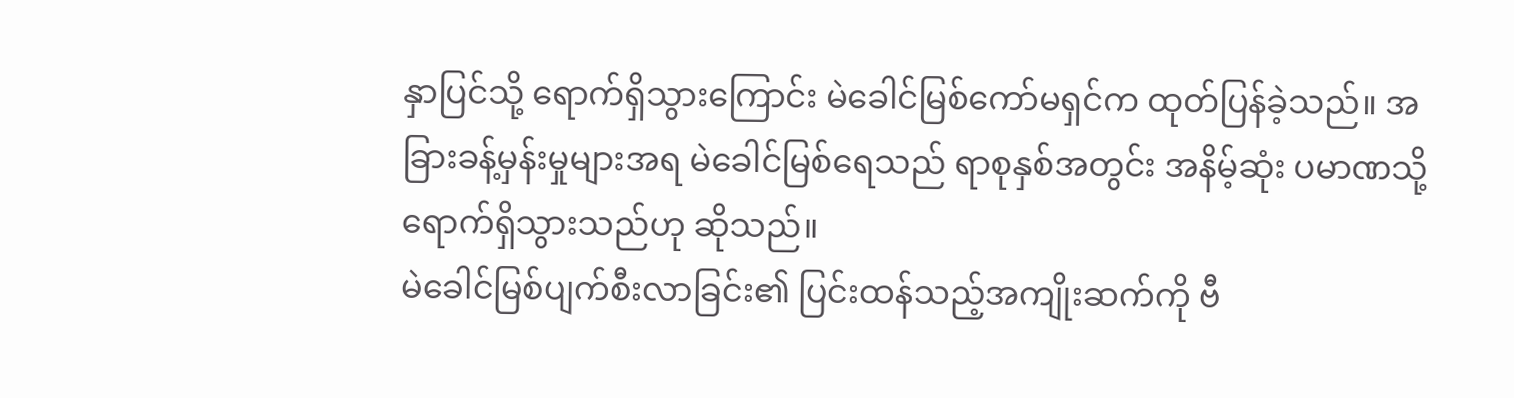နှာပြင်သို့ ရောက်ရှိသွားကြောင်း မဲခေါင်မြစ်ကော်မရှင်က ထုတ်ပြန်ခဲ့သည်။ အခြားခန့်မှန်းမှုများအရ မဲခေါင်မြစ်ရေသည် ရာစုနှစ်အတွင်း အနိမ့်ဆုံး ပမာဏသို့ရောက်ရှိသွားသည်ဟု ဆိုသည်။
မဲခေါင်မြစ်ပျက်စီးလာခြင်း၏ ပြင်းထန်သည့်အကျိုးဆက်ကို ဗီ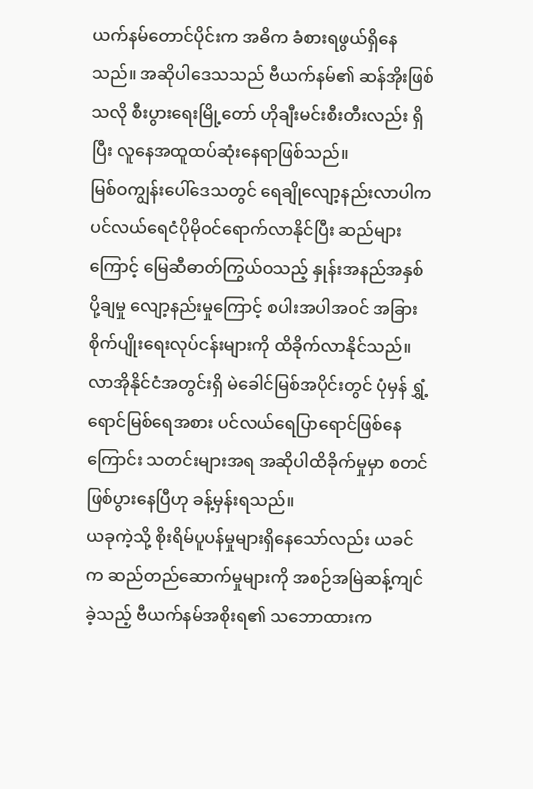ယက်နမ်တောင်ပိုင်းက အဓိက ခံစားရဖွယ်ရှိနေသည်။ အဆိုပါဒေသသည် ဗီယက်နမ်၏ ဆန်အိုးဖြစ်သလို စီးပွားရေးမြို့တော် ဟိုချီးမင်းစီးတီးလည်း ရှိပြီး လူနေအထူထပ်ဆုံးနေရာဖြစ်သည်။
မြစ်ဝကျွန်းပေါ်ဒေသတွင် ရေချိုလျော့နည်းလာပါက ပင်လယ်ရေငံပိုမိုဝင်ရောက်လာနိုင်ပြီး ဆည်များကြောင့် မြေဆီဓာတ်ကြွယ်ဝသည့် နှုန်းအနည်အနှစ်ပို့ချမှု လျော့နည်းမှုကြောင့် စပါးအပါအဝင် အခြားစိုက်ပျိုးရေးလုပ်ငန်းများကို ထိခိုက်လာနိုင်သည်။
လာအိုနိုင်ငံအတွင်းရှိ မဲခေါင်မြစ်အပိုင်းတွင် ပုံမှန် ရွှံ့ရောင်မြစ်ရေအစား ပင်လယ်ရေပြာရောင်ဖြစ်နေကြောင်း သတင်းများအရ အဆိုပါထိခိုက်မှုမှာ စတင်ဖြစ်ပွားနေပြီဟု ခန့်မှန်းရသည်။
ယခုကဲ့သို့ စိုးရိမ်ပူပန်မှုများရှိနေသော်လည်း ယခင်က ဆည်တည်ဆောက်မှုများကို အစဉ်အမြဲဆန့်ကျင်ခဲ့သည့် ဗီယက်နမ်အစိုးရ၏ သဘောထားက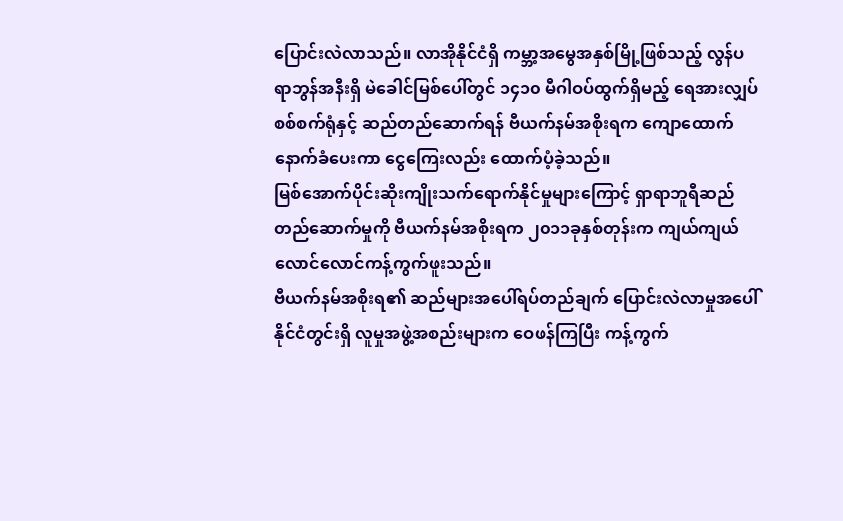ပြောင်းလဲလာသည်။ လာအိုနိုင်ငံရှိ ကမ္ဘာ့အမွေအနှစ်မြို့ဖြစ်သည့် လွန်ပရာဘွန်အနီးရှိ မဲခေါင်မြစ်ပေါ်တွင် ၁၄၁၀ မီဂါဝပ်ထွက်ရှိမည့် ရေအားလျှပ်စစ်စက်ရုံနှင့် ဆည်တည်ဆောက်ရန် ဗီယက်နမ်အစိုးရက ကျောထောက်နောက်ခံပေးကာ ငွေကြေးလည်း ထောက်ပံ့ခဲ့သည်။
မြစ်အောက်ပိုင်းဆိုးကျိုးသက်ရောက်နိုင်မှုများကြောင့် ရှာရာဘူရီဆည်တည်ဆောက်မှုကို ဗီယက်နမ်အစိုးရက ၂၀၁၁ခုနှစ်တုန်းက ကျယ်ကျယ်လောင်လောင်ကန့်ကွက်ဖူးသည်။
ဗီယက်နမ်အစိုးရ၏ ဆည်များအပေါ်ရပ်တည်ချက် ပြောင်းလဲလာမှုအပေါ် နိုင်ငံတွင်းရှိ လူမှုအဖွဲ့အစည်းများက ဝေဖန်ကြပြီး ကန့်ကွက်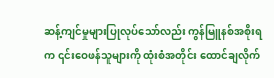ဆန့်ကျင်မှုများပြုလုပ်သော်လည်း ကွန်မြူနစ်အစိုးရက ၎င်းဝေဖန်သူများကို ထုံးစံအတိုင်း ထောင်ချလိုက်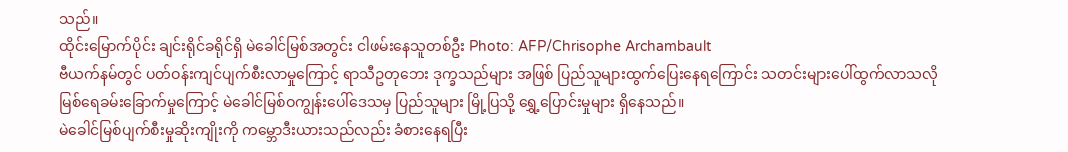သည်။
ထိုင်းမြောက်ပိုင်း ချင်းရိုင်ခရိုင်ရှိ မဲခေါင်မြစ်အတွင်း ငါဖမ်းနေသူတစ်ဦး Photo: AFP/Chrisophe Archambault
ဗီယက်နမ်တွင် ပတ်ဝန်းကျင်ပျက်စီးလာမှုကြောင့် ရာသီဥတုဘေး ဒုက္ခသည်များ အဖြစ် ပြည်သူများထွက်ပြေးနေရကြောင်း သတင်းများပေါ်ထွက်လာသလို မြစ်ရေခမ်းခြောက်မှုကြောင့် မဲခေါင်မြစ်ဝကျွန်းပေါ်ဒေသမှ ပြည်သူများ မြို့ပြသို့ ရွှေ့ပြောင်းမှုများ ရှိနေသည်။
မဲခေါင်မြစ်ပျက်စီးမှုဆိုးကျိုးကို ကမ္ဘောဒီးယားသည်လည်း ခံစားနေရပြီး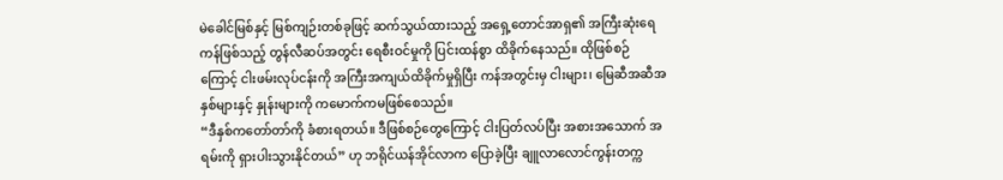မဲခေါင်မြစ်နှင့် မြစ်ကျဉ်းတစ်ခုဖြင့် ဆက်သွယ်ထားသည့် အရှေ့တောင်အာရှ၏ အကြီးဆုံးရေကန်ဖြစ်သည့် တွန်လီဆပ်အတွင်း ရေစီးဝင်မှုကို ပြင်းထန်စွာ ထိခိုက်နေသည်။ ထိုဖြစ်စဉ်ကြောင့် ငါးဖမ်းလုပ်ငန်းကို အကြီးအကျယ်ထိခိုက်မှုရှိပြီး ကန်အတွင်းမှ ငါးများ၊ မြေဆီအဆီအနှစ်များနှင့် နှုန်းများကို ကမောက်ကမဖြစ်စေသည်။
“ဒီနှစ်ကတော်တာ်ကို ခံစားရတယ်။ ဒီဖြစ်စဉ်တွေကြောင့် ငါးပြတ်လပ်ပြီး အစားအသောက် အရမ်းကို ရှားပါးသွားနိုင်တယ်” ဟု ဘရိုင်ယန်အိုင်လာက ပြောခဲ့ပြီး ချူလာလောင်ကွန်းတက္က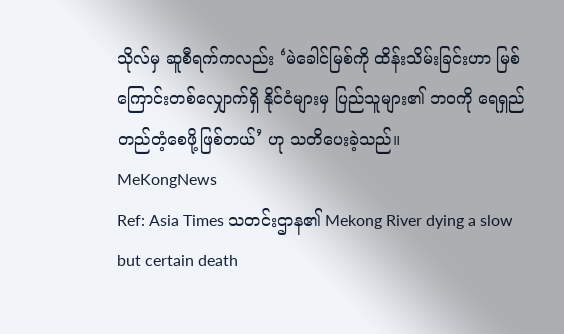သိုလ်မှ ဆူစီရက်ကလည်း ‘မဲခေါင်မြစ်ကို ထိန်းသိမ်းခြင်းဟာ မြစ်ကြောင်းတစ်လျှောက်ရှိ နိုင်ငံများမှ ပြည်သူများ၏ ဘဝကို ရေရှည်တည်တံ့စေဖို့ဖြစ်တယ်’ ဟု သတိပေးခဲ့သည်။
MeKongNews
Ref: Asia Times သတင်းဌာန၏ Mekong River dying a slow but certain death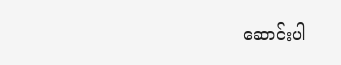ဆောင်းပါ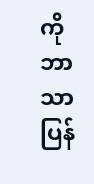ကို ဘာသာပြန်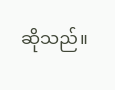ဆိုသည်။